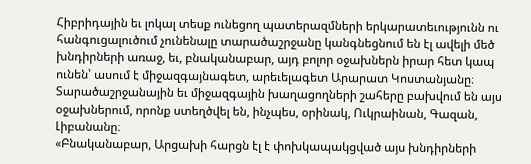Հիբրիդային եւ լոկալ տեսք ունեցող պատերազմների երկարատեւությունն ու հանգուցալուծում չունենալը տարածաշրջանը կանգնեցնում են էլ ավելի մեծ խնդիրների առաջ, եւ, բնականաբար, այդ բոլոր օջախներն իրար հետ կապ ունեն՝ ասում է միջազգայնագետ, արեւելագետ Արարատ Կոստանյանը։ Տարածաշրջանային եւ միջազգային խաղացողների շահերը բախվում են այս օջախներում, որոնք ստեղծվել են, ինչպես, օրինակ, Ուկրաինան, Գազան, Լիբանանը։
«Բնականաբար, Արցախի հարցն էլ է փոխկապակցված այս խնդիրների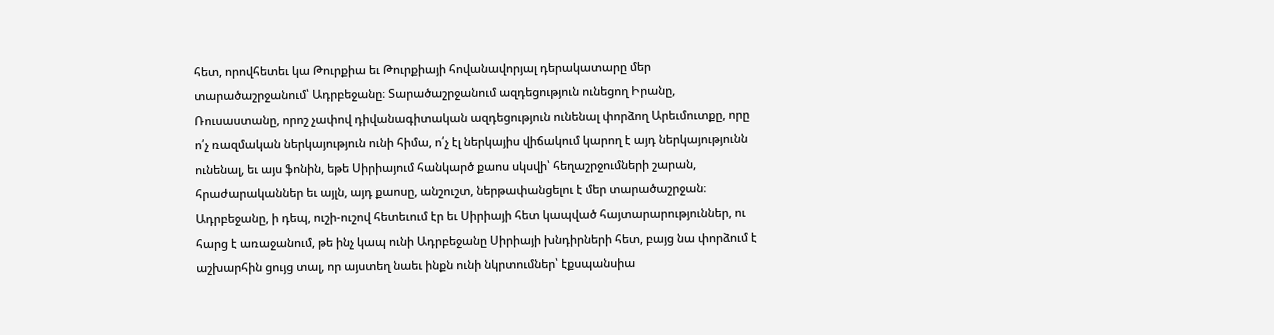հետ, որովհետեւ կա Թուրքիա եւ Թուրքիայի հովանավորյալ դերակատարը մեր տարածաշրջանում՝ Ադրբեջանը։ Տարածաշրջանում ազդեցություն ունեցող Իրանը, Ռուսաստանը, որոշ չափով դիվանագիտական ազդեցություն ունենալ փորձող Արեւմուտքը, որը ո՛չ ռազմական ներկայություն ունի հիմա, ո՛չ էլ ներկայիս վիճակում կարող է այդ ներկայությունն ունենալ, եւ այս ֆոնին, եթե Սիրիայում հանկարծ քաոս սկսվի՝ հեղաշրջումների շարան, հրաժարականներ եւ այլն, այդ քաոսը, անշուշտ, ներթափանցելու է մեր տարածաշրջան։ Ադրբեջանը, ի դեպ, ուշի-ուշով հետեւում էր եւ Սիրիայի հետ կապված հայտարարություններ, ու հարց է առաջանում, թե ինչ կապ ունի Ադրբեջանը Սիրիայի խնդիրների հետ, բայց նա փորձում է աշխարհին ցույց տալ, որ այստեղ նաեւ ինքն ունի նկրտումներ՝ էքսպանսիա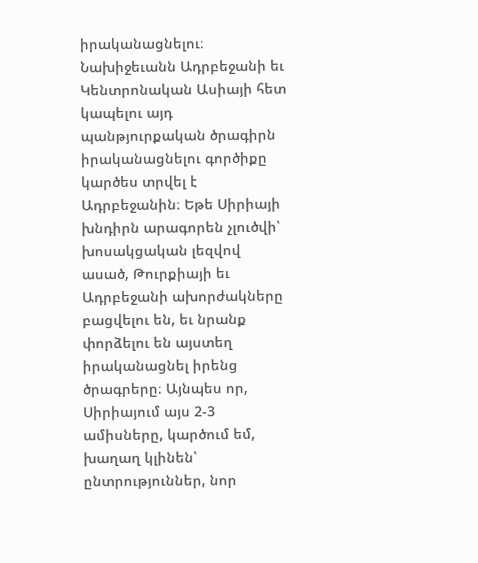իրականացնելու։ Նախիջեւանն Ադրբեջանի եւ Կենտրոնական Ասիայի հետ կապելու այդ պանթյուրքական ծրագիրն իրականացնելու գործիքը կարծես տրվել է Ադրբեջանին։ Եթե Սիրիայի խնդիրն արագորեն չլուծվի՝ խոսակցական լեզվով ասած, Թուրքիայի եւ Ադրբեջանի ախորժակները բացվելու են, եւ նրանք փորձելու են այստեղ իրականացնել իրենց ծրագրերը։ Այնպես որ, Սիրիայում այս 2-3 ամիսները, կարծում եմ, խաղաղ կլինեն՝ ընտրություններ, նոր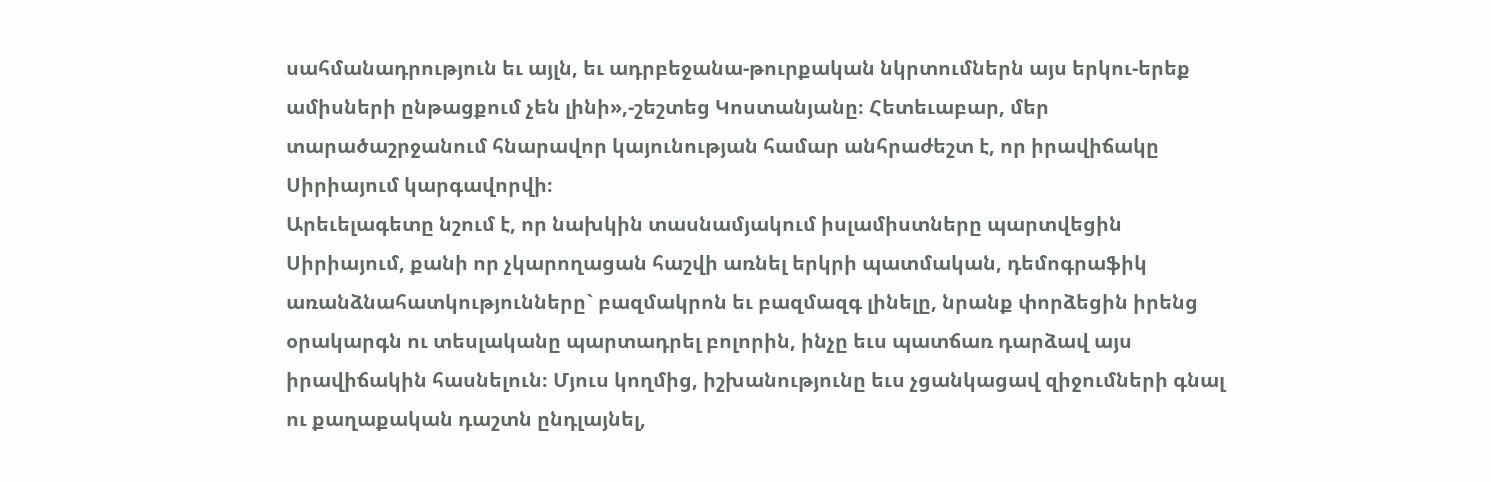սահմանադրություն եւ այլն, եւ ադրբեջանա-թուրքական նկրտումներն այս երկու-երեք ամիսների ընթացքում չեն լինի»,-շեշտեց Կոստանյանը։ Հետեւաբար, մեր տարածաշրջանում հնարավոր կայունության համար անհրաժեշտ է, որ իրավիճակը Սիրիայում կարգավորվի։
Արեւելագետը նշում է, որ նախկին տասնամյակում իսլամիստները պարտվեցին Սիրիայում, քանի որ չկարողացան հաշվի առնել երկրի պատմական, դեմոգրաֆիկ առանձնահատկությունները` բազմակրոն եւ բազմազգ լինելը, նրանք փորձեցին իրենց օրակարգն ու տեսլականը պարտադրել բոլորին, ինչը եւս պատճառ դարձավ այս իրավիճակին հասնելուն։ Մյուս կողմից, իշխանությունը եւս չցանկացավ զիջումների գնալ ու քաղաքական դաշտն ընդլայնել,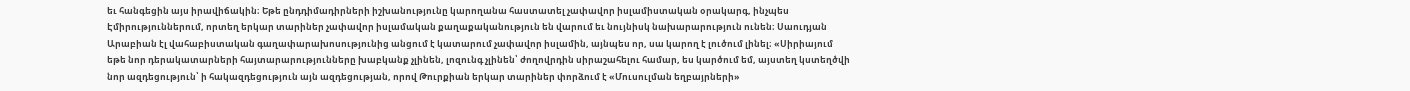եւ հանգեցին այս իրավիճակին։ Եթե ընդդիմադիրների իշխանությունը կարողանա հաստատել չափավոր իսլամիստական օրակարգ, ինչպես Էմիրություններում, որտեղ երկար տարիներ չափավոր իսլամական քաղաքականություն են վարում եւ նույնիսկ նախարարություն ունեն։ Սաուդյան Արաբիան էլ վահաբիստական գաղափարախոսությունից անցում է կատարում չափավոր իսլամին, այնպես որ, սա կարող է լուծում լինել։ «Սիրիայում եթե նոր դերակատարների հայտարարությունները խաբկանք չլինեն, լոզունգ չլինեն՝ ժողովրդին սիրաշահելու համար, ես կարծում եմ, այստեղ կստեղծվի նոր ազդեցություն՝ ի հակազդեցություն այն ազդեցության, որով Թուրքիան երկար տարիներ փորձում է «Մուսուլման եղբայրների»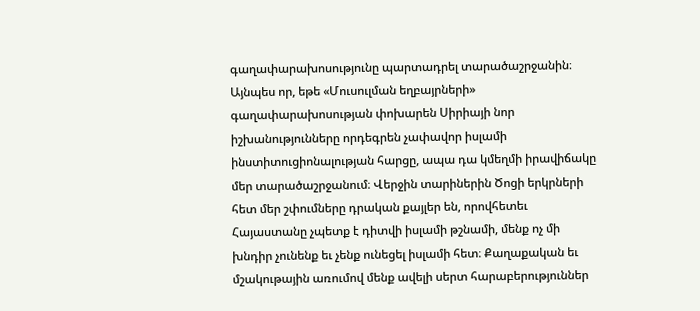գաղափարախոսությունը պարտադրել տարածաշրջանին։ Այնպես որ, եթե «Մուսուլման եղբայրների» գաղափարախոսության փոխարեն Սիրիայի նոր իշխանությունները որդեգրեն չափավոր իսլամի ինստիտուցիոնալության հարցը, ապա դա կմեղմի իրավիճակը մեր տարածաշրջանում։ Վերջին տարիներին Ծոցի երկրների հետ մեր շփումները դրական քայլեր են, որովհետեւ Հայաստանը չպետք է դիտվի իսլամի թշնամի, մենք ոչ մի խնդիր չունենք եւ չենք ունեցել իսլամի հետ։ Քաղաքական եւ մշակութային առումով մենք ավելի սերտ հարաբերություններ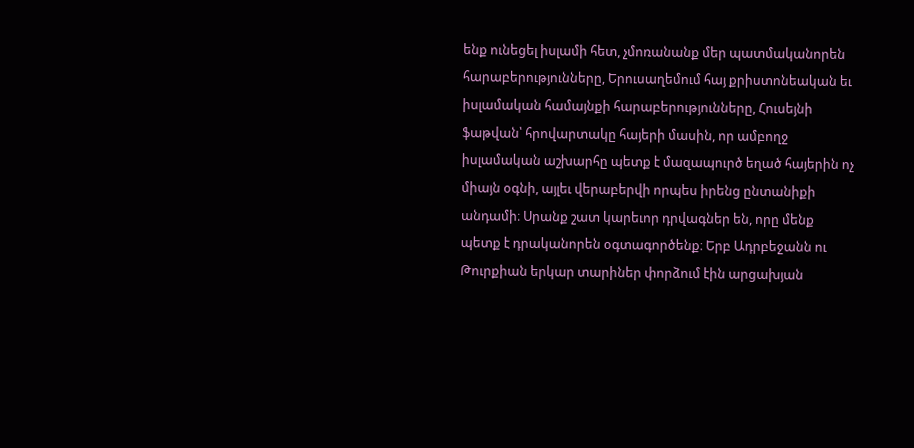ենք ունեցել իսլամի հետ, չմոռանանք մեր պատմականորեն հարաբերությունները, Երուսաղեմում հայ քրիստոնեական եւ իսլամական համայնքի հարաբերությունները, Հուսեյնի ֆաթվան՝ հրովարտակը հայերի մասին, որ ամբողջ իսլամական աշխարհը պետք է մազապուրծ եղած հայերին ոչ միայն օգնի, այլեւ վերաբերվի որպես իրենց ընտանիքի անդամի։ Սրանք շատ կարեւոր դրվագներ են, որը մենք պետք է դրականորեն օգտագործենք։ Երբ Ադրբեջանն ու Թուրքիան երկար տարիներ փորձում էին արցախյան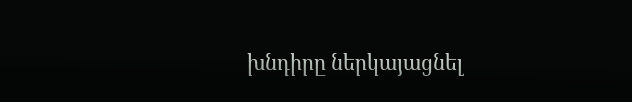խնդիրը ներկայացնել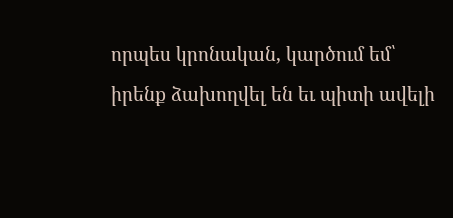որպես կրոնական, կարծում եմ՝ իրենք ձախողվել են եւ պիտի ավելի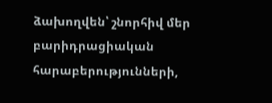ձախողվեն՝ շնորհիվ մեր բարիդրացիական հարաբերությունների,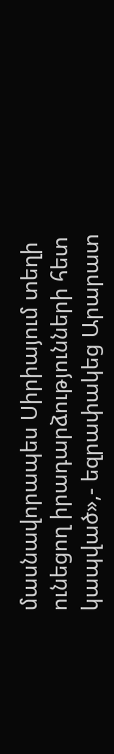մասնավորապես Սիրիայում տեղի ունեցող իրադարձությունների հետ կապված»,- եզրափակեց Արարատ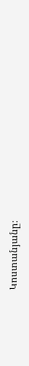Կոստանյանը։